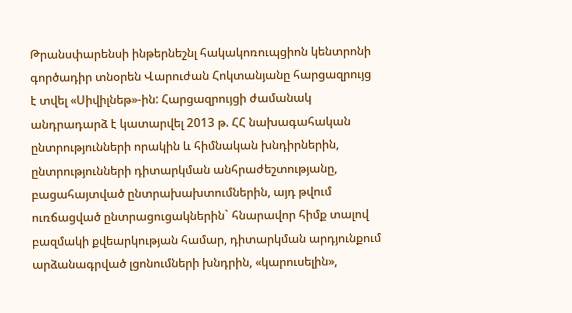Թրանսփարենսի ինթերնեշնլ հակակոռուպցիոն կենտրոնի գործադիր տնօրեն Վարուժան Հոկտանյանը հարցազրույց է տվել «Սիվիլնեթ»-ին: Հարցազրույցի ժամանակ անդրադարձ է կատարվել 2013 թ. ՀՀ նախագահական ընտրությունների որակին և հիմնական խնդիրներին, ընտրությունների դիտարկման անհրաժեշտությանը, բացահայտված ընտրախախտումներին, այդ թվում ուռճացված ընտրացուցակներին` հնարավոր հիմք տալով բազմակի քվեարկության համար, դիտարկման արդյունքում արձանագրված լցոնումների խնդրին, «կարուսելին»,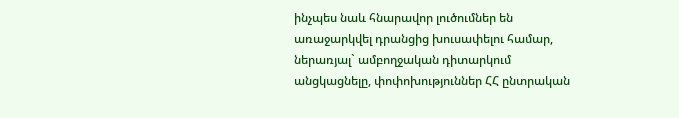ինչպես նաև հնարավոր լուծումներ են առաջարկվել դրանցից խուսափելու համար, ներառյալ` ամբողջական դիտարկում անցկացնելը, փոփոխություններ ՀՀ ընտրական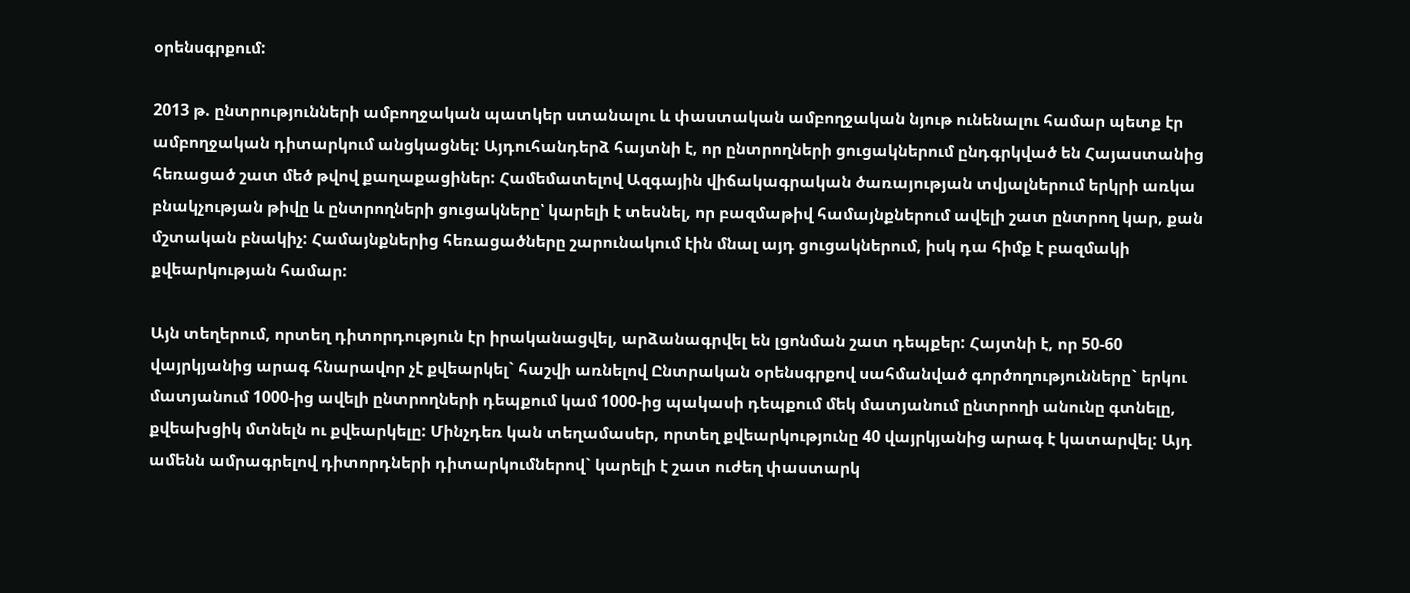օրենսգրքում:

2013 թ. ընտրությունների ամբողջական պատկեր ստանալու և փաստական ամբողջական նյութ ունենալու համար պետք էր ամբողջական դիտարկում անցկացնել: Այդուհանդերձ հայտնի է, որ ընտրողների ցուցակներում ընդգրկված են Հայաստանից հեռացած շատ մեծ թվով քաղաքացիներ: Համեմատելով Ազգային վիճակագրական ծառայության տվյալներում երկրի առկա բնակչության թիվը և ընտրողների ցուցակները՝ կարելի է տեսնել, որ բազմաթիվ համայնքներում ավելի շատ ընտրող կար, քան մշտական բնակիչ: Համայնքներից հեռացածները շարունակում էին մնալ այդ ցուցակներում, իսկ դա հիմք է բազմակի քվեարկության համար:

Այն տեղերում, որտեղ դիտորդություն էր իրականացվել, արձանագրվել են լցոնման շատ դեպքեր: Հայտնի է, որ 50-60 վայրկյանից արագ հնարավոր չէ քվեարկել` հաշվի առնելով Ընտրական օրենսգրքով սահմանված գործողությունները` երկու մատյանում 1000-ից ավելի ընտրողների դեպքում կամ 1000-ից պակասի դեպքում մեկ մատյանում ընտրողի անունը գտնելը, քվեախցիկ մտնելն ու քվեարկելը: Մինչդեռ կան տեղամասեր, որտեղ քվեարկությունը 40 վայրկյանից արագ է կատարվել: Այդ ամենն ամրագրելով դիտորդների դիտարկումներով` կարելի է շատ ուժեղ փաստարկ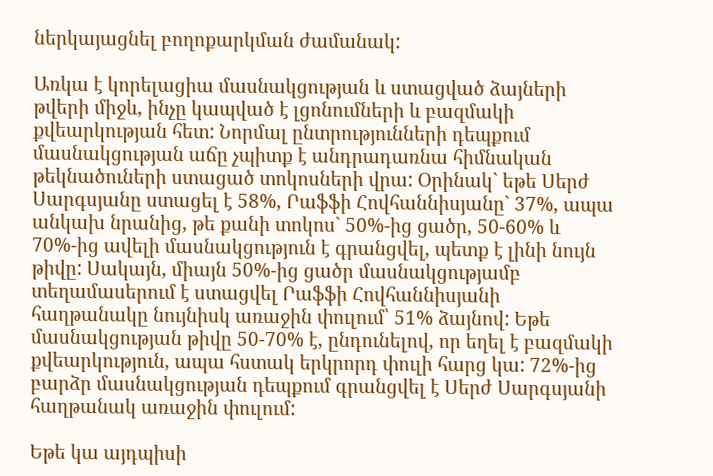ներկայացնել բողոքարկման ժամանակ:

Առկա է կորելացիա մասնակցության և ստացված ձայների թվերի միջև, ինչը կապված է լցոնումների և բազմակի քվեարկության հետ: Նորմալ ընտրությունների դեպքում մասնակցության աճը չպիտք է անդրադառնա հիմնական թեկնածուների ստացած տոկոսների վրա: Օրինակ` եթե Սերժ Սարգսյանը ստացել է 58%, Րաֆֆի Հովհաննիսյանը` 37%, ապա անկախ նրանից, թե քանի տոկոս` 50%-ից ցածր, 50-60% և 70%-ից ավելի մասնակցություն է գրանցվել, պետք է լինի նույն թիվը: Սակայն, միայն 50%-ից ցածր մասնակցությամբ տեղամասերում է ստացվել Րաֆֆի Հովհաննիսյանի հաղթանակը նույնիսկ առաջին փուլում՝ 51% ձայնով: Եթե մասնակցության թիվը 50-70% է, ընդունելով, որ եղել է բազմակի քվեարկություն, ապա հստակ երկրորդ փուլի հարց կա: 72%-ից բարձր մասնակցության դեպքում գրանցվել է Սերժ Սարգսյանի հաղթանակ առաջին փուլում:

Եթե կա այդպիսի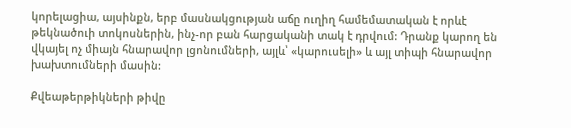կորելացիա, այսինքն, երբ մասնակցության աճը ուղիղ համեմատական է որևէ թեկնածուի տոկոսներին, ինչ-որ բան հարցականի տակ է դրվում: Դրանք կարող են վկայել ոչ միայն հնարավոր լցոնումների, այլև՝ «կարուսելի» և այլ տիպի հնարավոր խախտումների մասին:

Քվեաթերթիկների թիվը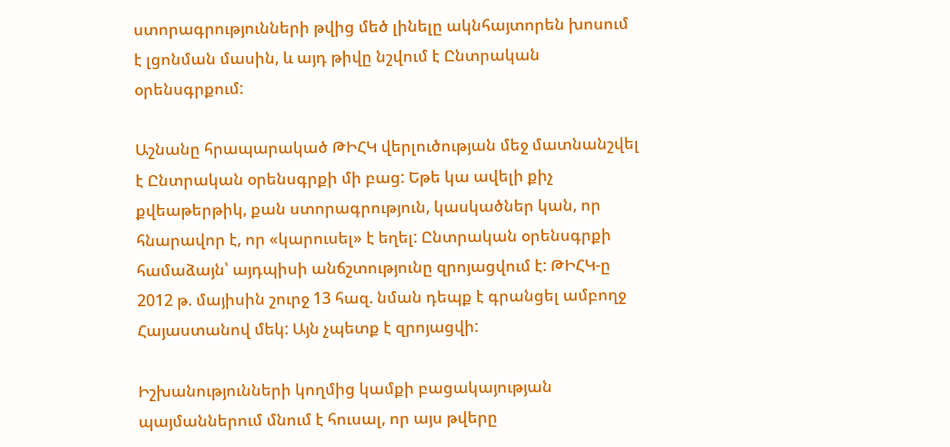ստորագրությունների թվից մեծ լինելը ակնհայտորեն խոսում է լցոնման մասին, և այդ թիվը նշվում է Ընտրական օրենսգրքում:

Աշնանը հրապարակած ԹԻՀԿ վերլուծության մեջ մատնանշվել է Ընտրական օրենսգրքի մի բաց: Եթե կա ավելի քիչ քվեաթերթիկ, քան ստորագրություն, կասկածներ կան, որ հնարավոր է, որ «կարուսել» է եղել: Ընտրական օրենսգրքի համաձայն՝ այդպիսի անճշտությունը զրոյացվում է: ԹԻՀԿ-ը 2012 թ. մայիսին շուրջ 13 հազ. նման դեպք է գրանցել ամբողջ Հայաստանով մեկ: Այն չպետք է զրոյացվի:

Իշխանությունների կողմից կամքի բացակայության պայմաններում մնում է հուսալ, որ այս թվերը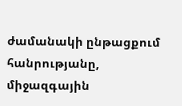ժամանակի ընթացքում հանրությանը, միջազգային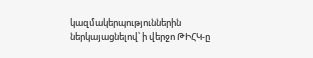կազմակերպություններին ներկայացնելով՝ ի վերջո ԹԻՀԿ-ը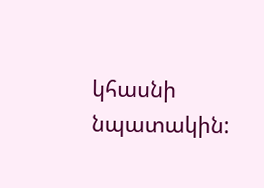կհասնի նպատակին: